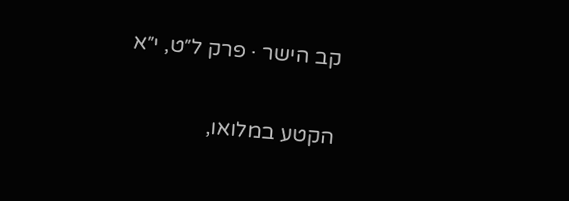קב הישר · פרק ל״ט, י״א

הקטע במלואו,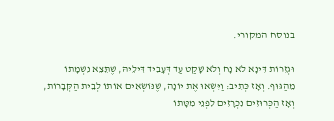בנוסח המקורי.

וּגְזֵרוֹת דִּינָא לֹא נָח וְלֹא שָׁקַט עַד דְּעָבִיד דִּילֵיהּ, שֶׁתֵּצֵא נִשְׁמָתוֹ מֵהַגּוּף. וְאָז כְּתִיב: וַיִּשְׂאוּ אֶת יוֹנָה, שֶׁנּוֹשְׂאִים אוֹתוֹ לְבֵית הַקְּבָרוֹת, וְאָז הַכְּרוּזִים נִכְרָזִים לִפְנֵי מִטָּתוֹ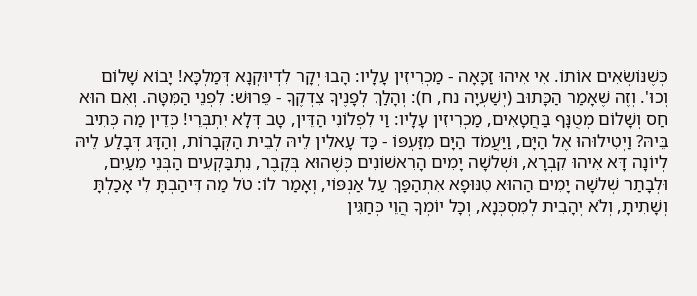כְּשֶׁנּוֹשְׂאִים אוֹתוֹ. אִי אִיהוּ זַכָּאָה - מַכְרִיזִין עָלָיו: הָבוּ יְקָר לִדְיוּקְנָא דְּמַלְכָּא! יָבוֹא שָׁלוֹם וְכוּ'. וְזֶה שֶׁאָמַר הַכָּתוּב (יְשַׁעְיָה נח, ח): וְהָלַךְ לְפָנֶיךָ צִדְקֶךָ - פֵּרוּשׁ: לִפְנֵי הַמִּטָּה. וְאִם הוּא חַס וְשָׁלוֹם מְטֻנָּף בַּחֲטָאִים, מַכְרִיזִין עָלָיו: וַי לִפְלוֹנִי הַדֵּין, טָב דְּלָא יִתְבְּרֵי! כְּדֵין מַה כְּתִיב בֵּיהּ? וַיְטִילוּהוּ אֶל הַיָּם, וַיַּעֲמֹד הַיָּם מִזַּעְפּוֹ - כַּד עָאלִין לֵיהּ לְבֵית הַקְּבָרוֹת, וְהַדָּג דְּבָלַע לֵיהּ לְיוֹנָה דָּא אִיהוּ קִבְרָא, וּשְׁלשָׁה יָמִים הָרִאשׁוֹנִים כְּשֶׁהוּא בְּקֶבֶר, נִתְבַּקְעִים הַבְּנֵי מֵעַיִם, וּלְבָתַר שְׁלשָׁה יָמִים הַהוּא טִנּוּפָא אִתְהַפַּךְ עַל אַנְפּוֹי, וְאָמַר לוֹ: טֹל מַה דִּיהַבְתָּ לִי אָכַלְתָּ וְשָׁתִיתָ, וְלֹא יְהָבִית לְמִסְכְּנָא, וְכָל יוֹמְךָ הֲוֵי כְּחַגִּין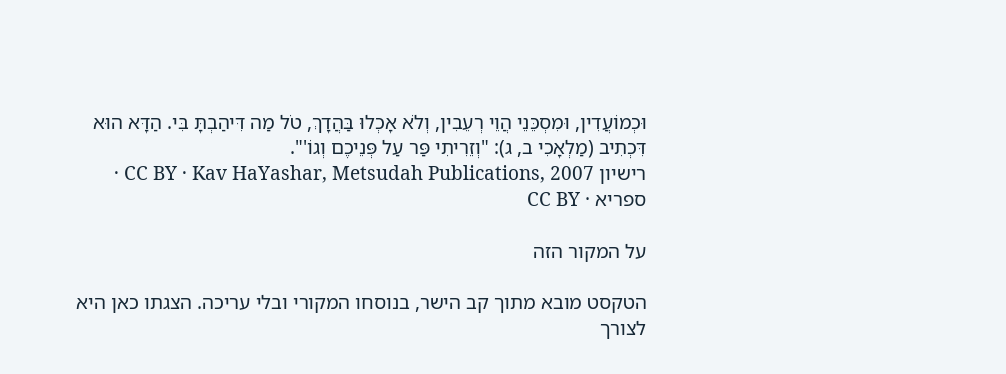וּכְמוֹעֲדִין, וּמִסְכֵּנֵי הֲוֵי רְעֵבִין, וְלֹא אָכְלוּ בַּהֲדָךְ, טֹל מַה דִּיהַבְתָּ בִּי. הַדָּא הוּא דִּכְתִיב (מַלְאָכִי ב, ג): "וְזֵרִיתִי פַּר עַל פְּנֵיכֶם וְגוֹ'".
רישיון CC BY · Kav HaYashar, Metsudah Publications, 2007 · ספריא · CC BY

על המקור הזה

הטקסט מובא מתוך קב הישר, בנוסחו המקורי ובלי עריכה. הצגתו כאן היא לצורך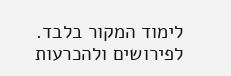לימוד המקור בלבד. לפירושים ולהכרעות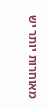מאוחרות יותר יש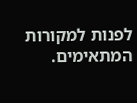לפנות למקורות המתאימים.